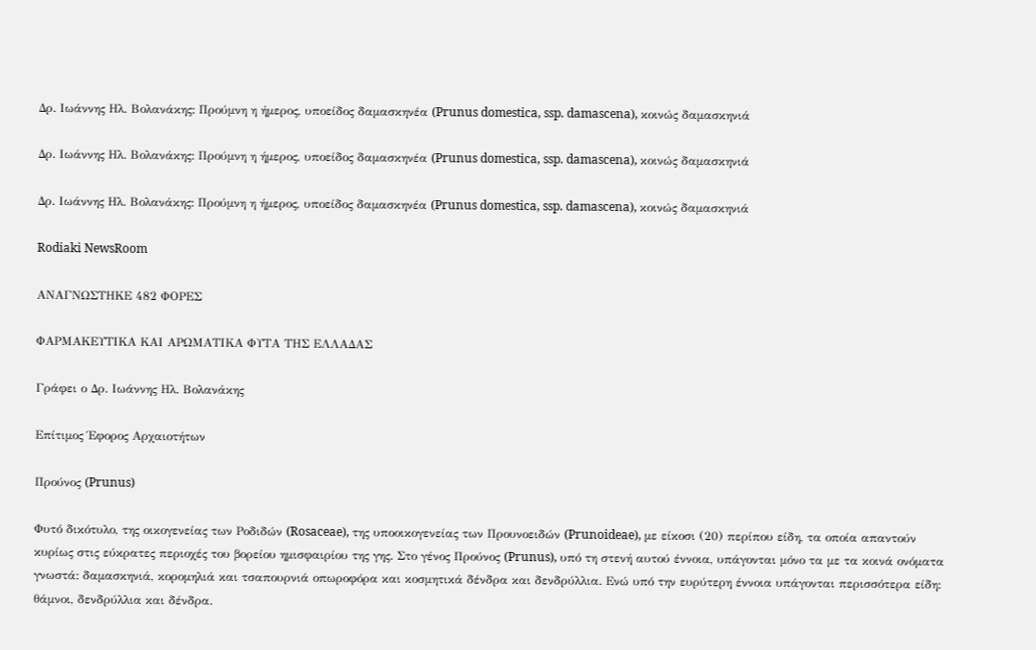Δρ. Ιωάννης Ηλ. Βολανάκης: Προύμνη η ήμερος, υποείδος δαμασκηνέα (Prunus domestica, ssp. damascena), κοινώς δαμασκηνιά

Δρ. Ιωάννης Ηλ. Βολανάκης: Προύμνη η ήμερος, υποείδος δαμασκηνέα (Prunus domestica, ssp. damascena), κοινώς δαμασκηνιά

Δρ. Ιωάννης Ηλ. Βολανάκης: Προύμνη η ήμερος, υποείδος δαμασκηνέα (Prunus domestica, ssp. damascena), κοινώς δαμασκηνιά

Rodiaki NewsRoom

ΑΝΑΓΝΩΣΤΗΚΕ 482 ΦΟΡΕΣ

ΦΑΡΜΑΚΕΥΤΙΚΑ ΚΑΙ ΑΡΩΜΑΤΙΚΑ ΦΥΤΑ ΤΗΣ ΕΛΛΑΔΑΣ

Γράφει ο Δρ. Ιωάννης Ηλ. Βολανάκης

Επίτιμος Έφορος Αρχαιοτήτων

Προύνος (Prunus)

Φυτό δικότυλο, της οικογενείας των Ροδιδών (Rosaceae), της υποοικογενείας των Προυνοειδών (Prunoideae), με είκοσι (20) περίπου είδη, τα οποία απαντούν κυρίως στις εύκρατες περιοχές του βορείου ημισφαιρίου της γης. Στο γένος Προύνος (Prunus), υπό τη στενή αυτού έννοια, υπάγονται μόνο τα με τα κοινά ονόματα γνωστά: δαμασκηνιά, κορομηλιά και τσαπουρνιά οπωροφόρα και κοσμητικά δένδρα και δενδρύλλια. Ενώ υπό την ευρύτερη έννοια υπάγονται περισσότερα είδη: θάμνοι, δενδρύλλια και δένδρα.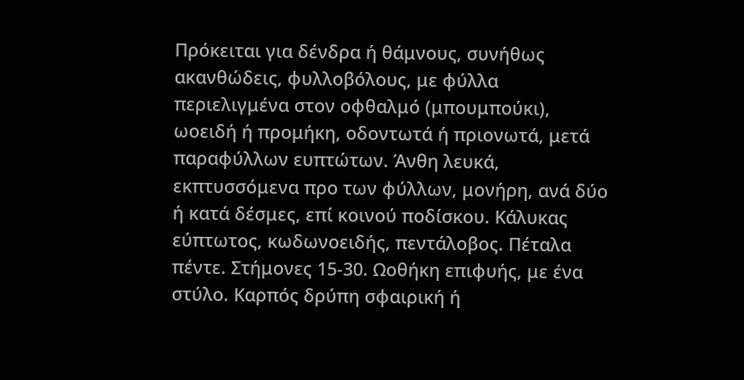Πρόκειται για δένδρα ή θάμνους, συνήθως ακανθώδεις, φυλλοβόλους, με φύλλα περιελιγμένα στον οφθαλμό (μπουμπούκι), ωοειδή ή προμήκη, οδοντωτά ή πριονωτά, μετά παραφύλλων ευπτώτων. Άνθη λευκά, εκπτυσσόμενα προ των φύλλων, μονήρη, ανά δύο ή κατά δέσμες, επί κοινού ποδίσκου. Κάλυκας εύπτωτος, κωδωνοειδής, πεντάλοβος. Πέταλα πέντε. Στήμονες 15-30. Ωοθήκη επιφυής, με ένα στύλο. Καρπός δρύπη σφαιρική ή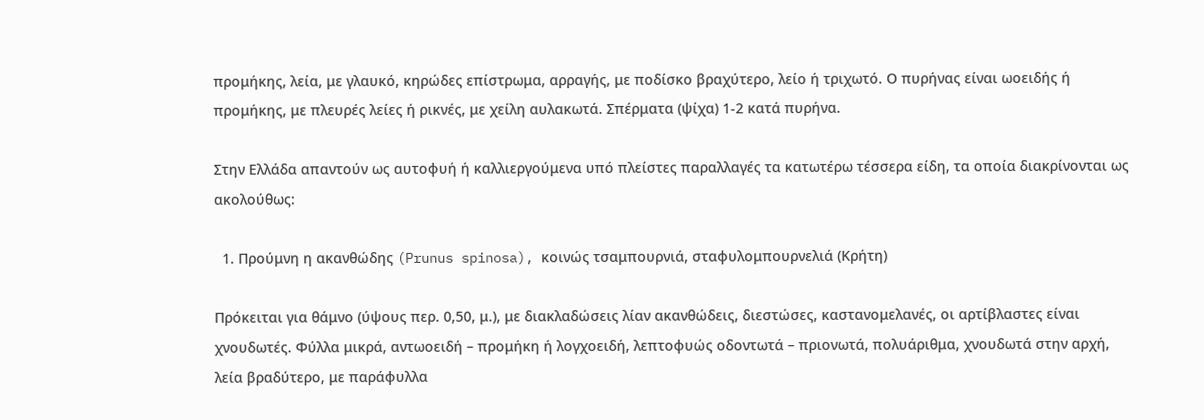προμήκης, λεία, με γλαυκό, κηρώδες επίστρωμα, αρραγής, με ποδίσκο βραχύτερο, λείο ή τριχωτό. Ο πυρήνας είναι ωοειδής ή προμήκης, με πλευρές λείες ή ρικνές, με χείλη αυλακωτά. Σπέρματα (ψίχα) 1-2 κατά πυρήνα.

Στην Ελλάδα απαντούν ως αυτοφυή ή καλλιεργούμενα υπό πλείστες παραλλαγές τα κατωτέρω τέσσερα είδη, τα οποία διακρίνονται ως ακολούθως:

  1. Προύμνη η ακανθώδης (Prunus spinosa), κοινώς τσαμπουρνιά, σταφυλομπουρνελιά (Κρήτη)

Πρόκειται για θάμνο (ύψους περ. 0,50, μ.), με διακλαδώσεις λίαν ακανθώδεις, διεστώσες, καστανομελανές, οι αρτίβλαστες είναι χνουδωτές. Φύλλα μικρά, αντωοειδή – προμήκη ή λογχοειδή, λεπτοφυώς οδοντωτά – πριονωτά, πολυάριθμα, χνουδωτά στην αρχή, λεία βραδύτερο, με παράφυλλα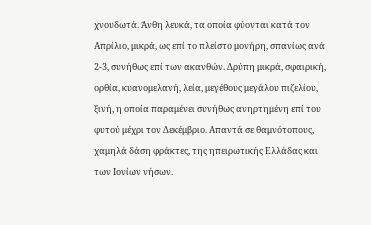χνουδωτά. Άνθη λευκά, τα οποία φύονται κατά τον Απρίλιο, μικρά, ως επί το πλείστο μονήρη, σπανίως ανά 2-3, συνήθως επί των ακανθών. Δρύπη μικρά, σφαιρική, ορθία, κυανομελανή, λεία, μεγέθους μεγάλου πιζελίου, ξινή, η οποία παραμένει συνήθως ανηρτημένη επί του φυτού μέχρι τον Δεκέμβριο. Απαντά σε θαμνότοπους, χαμηλά δάση φράκτες, της ηπειρωτικής Ελλάδας και των Ιονίων νήσων.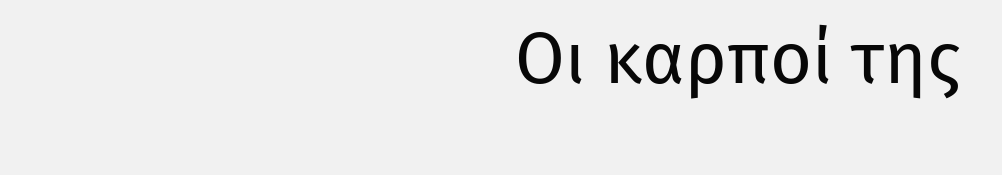Οι καρποί της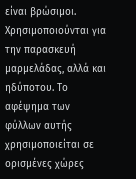είναι βρώσιμοι. Χρησιμοποιούνται για την παρασκευή μαρμελάδας, αλλά και ηδύποτου. Το αφέψημα των φύλλων αυτής χρησιμοποιείται σε ορισμένες χώρες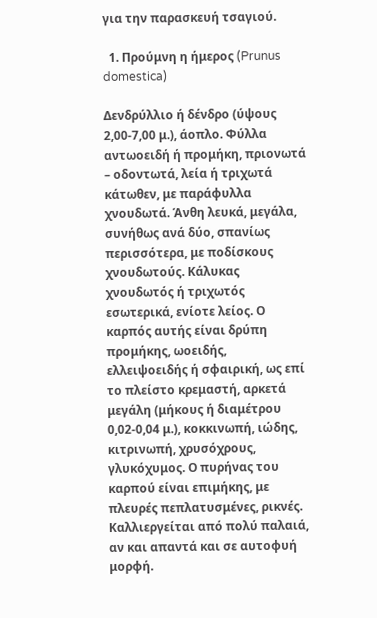για την παρασκευή τσαγιού.

  1. Προύμνη η ήμερος (Prunus domestica)

Δενδρύλλιο ή δένδρο (ύψους 2,00-7,00 μ.), άοπλο. Φύλλα αντωοειδή ή προμήκη, πριονωτά – οδοντωτά, λεία ή τριχωτά κάτωθεν, με παράφυλλα χνουδωτά. Άνθη λευκά, μεγάλα, συνήθως ανά δύο, σπανίως περισσότερα, με ποδίσκους χνουδωτούς. Κάλυκας χνουδωτός ή τριχωτός εσωτερικά, ενίοτε λείος. Ο καρπός αυτής είναι δρύπη προμήκης, ωοειδής, ελλειψοειδής ή σφαιρική, ως επί το πλείστο κρεμαστή, αρκετά μεγάλη (μήκους ή διαμέτρου 0,02-0,04 μ.), κοκκινωπή, ιώδης, κιτρινωπή, χρυσόχρους, γλυκόχυμος. Ο πυρήνας του καρπού είναι επιμήκης, με πλευρές πεπλατυσμένες, ρικνές. Καλλιεργείται από πολύ παλαιά, αν και απαντά και σε αυτοφυή μορφή.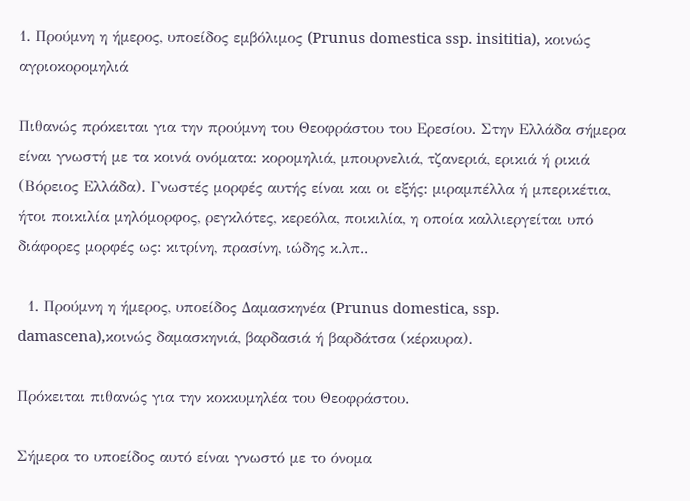1. Προύμνη η ήμερος, υποείδος εμβόλιμος (Prunus domestica ssp. insititia), κοινώς αγριοκορομηλιά

Πιθανώς πρόκειται για την προύμνη του Θεοφράστου του Ερεσίου. Στην Ελλάδα σήμερα είναι γνωστή με τα κοινά ονόματα: κορομηλιά, μπουρνελιά, τζανεριά, ερικιά ή ρικιά (Βόρειος Ελλάδα). Γνωστές μορφές αυτής είναι και οι εξής: μιραμπέλλα ή μπερικέτια, ήτοι ποικιλία μηλόμορφος, ρεγκλότες, κερεόλα, ποικιλία, η οποία καλλιεργείται υπό διάφορες μορφές ως: κιτρίνη, πρασίνη, ιώδης κ.λπ..

  1. Προύμνη η ήμερος, υποείδος Δαμασκηνέα (Prunus domestica, ssp. damascena),κοινώς δαμασκηνιά, βαρδασιά ή βαρδάτσα (κέρκυρα).

Πρόκειται πιθανώς για την κοκκυμηλέα του Θεοφράστου.

Σήμερα το υποείδος αυτό είναι γνωστό με το όνομα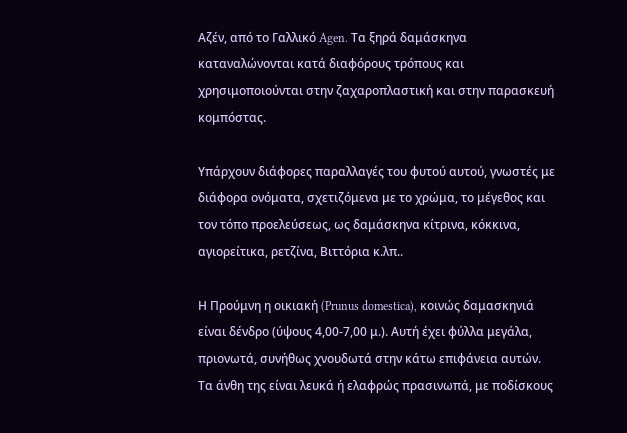Αζέν, από το Γαλλικό Agen. Τα ξηρά δαμάσκηνα καταναλώνονται κατά διαφόρους τρόπους και χρησιμοποιούνται στην ζαχαροπλαστική και στην παρασκευή κομπόστας.

Υπάρχουν διάφορες παραλλαγές του φυτού αυτού, γνωστές με διάφορα ονόματα, σχετιζόμενα με το χρώμα, το μέγεθος και τον τόπο προελεύσεως, ως δαμάσκηνα κίτρινα, κόκκινα, αγιορείτικα, ρετζίνα, Βιττόρια κ.λπ..

Η Προύμνη η οικιακή (Prunus domestica), κοινώς δαμασκηνιά είναι δένδρο (ύψους 4,00-7,00 μ.). Αυτή έχει φύλλα μεγάλα, πριονωτά, συνήθως χνουδωτά στην κάτω επιφάνεια αυτών. Τα άνθη της είναι λευκά ή ελαφρώς πρασινωπά, με ποδίσκους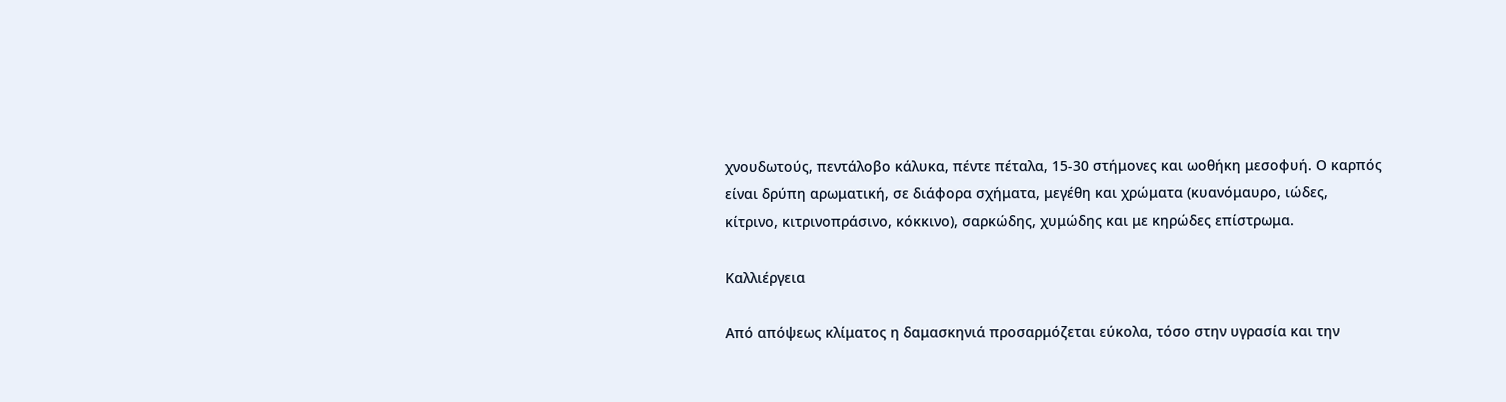χνουδωτούς, πεντάλοβο κάλυκα, πέντε πέταλα, 15-30 στήμονες και ωοθήκη μεσοφυή. Ο καρπός είναι δρύπη αρωματική, σε διάφορα σχήματα, μεγέθη και χρώματα (κυανόμαυρο, ιώδες, κίτρινο, κιτρινοπράσινο, κόκκινο), σαρκώδης, χυμώδης και με κηρώδες επίστρωμα.

Καλλιέργεια

Από απόψεως κλίματος η δαμασκηνιά προσαρμόζεται εύκολα, τόσο στην υγρασία και την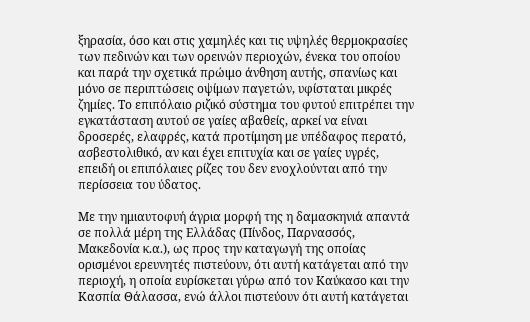ξηρασία, όσο και στις χαμηλές και τις υψηλές θερμοκρασίες των πεδινών και των ορεινών περιοχών, ένεκα του οποίου και παρά την σχετικά πρώιμο άνθηση αυτής, σπανίως και μόνο σε περιπτώσεις οψίμων παγετών, υφίσταται μικρές ζημίες. Το επιπόλαιο ριζικό σύστημα του φυτού επιτρέπει την εγκατάσταση αυτού σε γαίες αβαθείς, αρκεί να είναι δροσερές, ελαφρές, κατά προτίμηση με υπέδαφος περατό, ασβεστολιθικό, αν και έχει επιτυχία και σε γαίες υγρές, επειδή οι επιπόλαιες ρίζες του δεν ενοχλούνται από την περίσσεια του ύδατος.

Με την ημιαυτοφυή άγρια μορφή της η δαμασκηνιά απαντά σε πολλά μέρη της Ελλάδας (Πίνδος, Παρνασσός, Μακεδονία κ.α.), ως προς την καταγωγή της οποίας ορισμένοι ερευνητές πιστεύουν, ότι αυτή κατάγεται από την περιοχή, η οποία ευρίσκεται γύρω από τον Καύκασο και την Κασπία Θάλασσα, ενώ άλλοι πιστεύουν ότι αυτή κατάγεται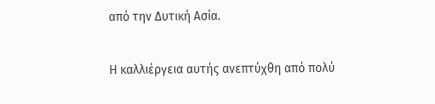από την Δυτική Ασία.

Η καλλιέργεια αυτής ανεπτύχθη από πολύ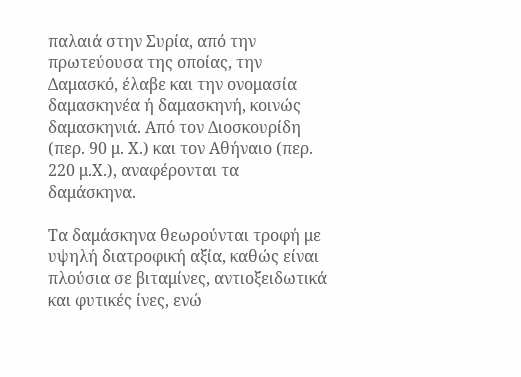παλαιά στην Συρία, από την πρωτεύουσα της οποίας, την Δαμασκό, έλαβε και την ονομασία δαμασκηνέα ή δαμασκηνή, κοινώς δαμασκηνιά. Από τον Διοσκουρίδη (περ. 90 μ. Χ.) και τον Αθήναιο (περ. 220 μ.Χ.), αναφέρονται τα δαμάσκηνα.

Τα δαμάσκηνα θεωρούνται τροφή με υψηλή διατροφική αξία, καθώς είναι πλούσια σε βιταμίνες, αντιοξειδωτικά και φυτικές ίνες, ενώ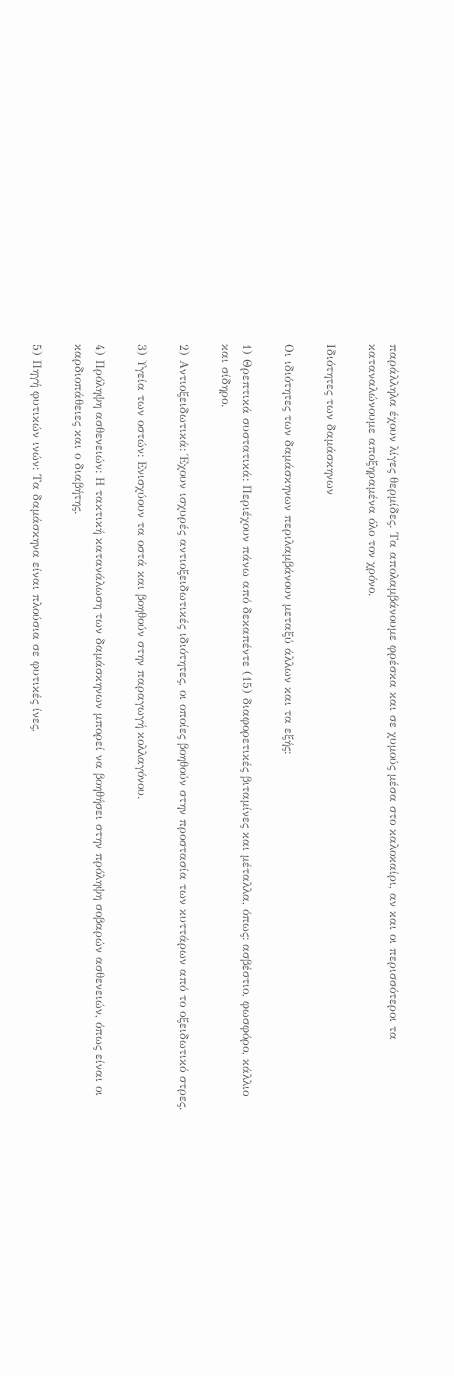παράλληλα έχουν λίγες θερμίδες. Τα απολαμβάνουμε φρέσκα και σε χυμούς μέσα στο καλοκαίρι, αν και οι περισσότεροι τα καταναλώνουμε αποξηραμένα όλο τον χρόνο.

Ιδιότητες των δαμάσκηνων

Οι ιδιότητες των δαμάσκηνων περιλαμβάνουν μεταξύ άλλων και τα εξής:

1) Θρεπτικά συστατικά: Περιέχουν πάνω από δεκαπέντε (15) διαφορετικές βιταμίνες και μέταλλα, όπως: ασβέστιο, φωσφόρο, κάλλιο και σίδηρο.

2) Αντιοξειδωτικά: Έχουν ισχυρές αντιοξειδωτικές ιδιότητες, οι οποίες βοηθούν στην προστασία των κυττάρων από το οξειδωτικό στρες.

3) Υγεία των οστών: Ενισχύουν τα οστά και βοηθούν στην παραγωγή κολλαγόνου.

4) Πρόληψη ασθενειών: Η τακτική κατανάλωση των δαμάσκηνων μπορεί να βοηθήσει στην πρόληψη σοβαρών ασθενειών, όπως είναι οι καρδιοπάθειες και ο διαβήτης.

5) Πηγή φυτικών ινών: Τα δαμάσκηνα είναι πλούσια σε φυτικές ίνες,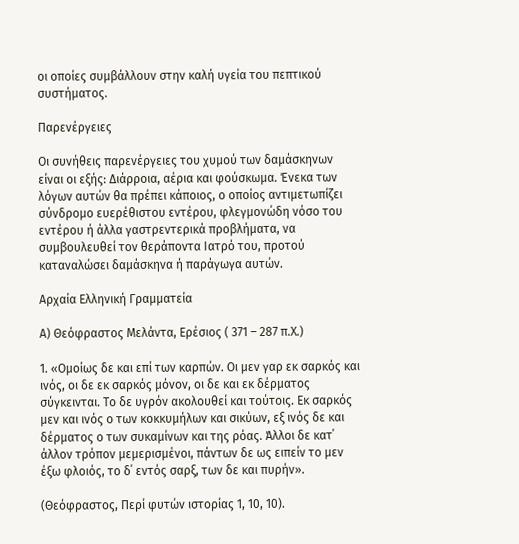οι οποίες συμβάλλουν στην καλή υγεία του πεπτικού συστήματος.

Παρενέργειες

Οι συνήθεις παρενέργειες του χυμού των δαμάσκηνων είναι οι εξής: Διάρροια, αέρια και φούσκωμα. Ένεκα των λόγων αυτών θα πρέπει κάποιος, ο οποίος αντιμετωπίζει σύνδρομο ευερέθιστου εντέρου, φλεγμονώδη νόσο του εντέρου ή άλλα γαστρεντερικά προβλήματα, να συμβουλευθεί τον θεράποντα Ιατρό του, προτού καταναλώσει δαμάσκηνα ή παράγωγα αυτών.

Αρχαία Ελληνική Γραμματεία

Α) Θεόφραστος Μελάντα, Ερέσιος ( 371 – 287 π.Χ.)

1. «Ομοίως δε και επί των καρπών. Οι μεν γαρ εκ σαρκός και ινός, οι δε εκ σαρκός μόνον, οι δε και εκ δέρματος σύγκεινται. Το δε υγρόν ακολουθεί και τούτοις. Εκ σαρκός μεν και ινός ο των κοκκυμήλων και σικύων, εξ ινός δε και δέρματος ο των συκαμίνων και της ρόας. Άλλοι δε κατ΄ άλλον τρόπον μεμερισμένοι, πάντων δε ως ειπείν το μεν έξω φλοιός, το δ΄ εντός σαρξ, των δε και πυρήν».

(Θεόφραστος, Περί φυτών ιστορίας 1, 10, 10).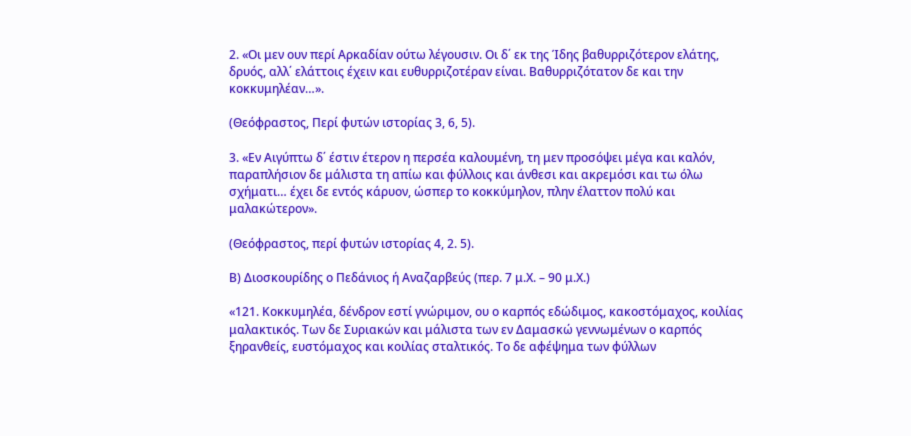2. «Οι μεν ουν περί Αρκαδίαν ούτω λέγουσιν. Οι δ΄ εκ της Ίδης βαθυρριζότερον ελάτης, δρυός, αλλ΄ ελάττοις έχειν και ευθυρριζοτέραν είναι. Βαθυρριζότατον δε και την κοκκυμηλέαν…».

(Θεόφραστος, Περί φυτών ιστορίας 3, 6, 5).

3. «Εν Αιγύπτω δ΄ έστιν έτερον η περσέα καλουμένη, τη μεν προσόψει μέγα και καλόν, παραπλήσιον δε μάλιστα τη απίω και φύλλοις και άνθεσι και ακρεμόσι και τω όλω σχήματι… έχει δε εντός κάρυον, ώσπερ το κοκκύμηλον, πλην έλαττον πολύ και μαλακώτερον».

(Θεόφραστος, περί φυτών ιστορίας 4, 2. 5).

Β) Διοσκουρίδης ο Πεδάνιος ή Αναζαρβεύς (περ. 7 μ.Χ. – 90 μ.Χ.)

«121. Κοκκυμηλέα, δένδρον εστί γνώριμον, ου ο καρπός εδώδιμος, κακοστόμαχος, κοιλίας μαλακτικός. Των δε Συριακών και μάλιστα των εν Δαμασκώ γεννωμένων ο καρπός ξηρανθείς, ευστόμαχος και κοιλίας σταλτικός. Το δε αφέψημα των φύλλων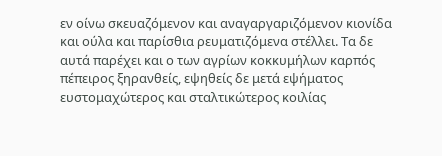εν οίνω σκευαζόμενον και αναγαργαριζόμενον κιονίδα και ούλα και παρίσθια ρευματιζόμενα στέλλει. Τα δε αυτά παρέχει και ο των αγρίων κοκκυμήλων καρπός πέπειρος ξηρανθείς, εψηθείς δε μετά εψήματος ευστομαχώτερος και σταλτικώτερος κοιλίας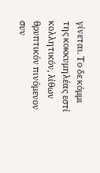γίνεται. Το δε κόμμι της κοκκυμηλέας εστί κολλητικόν, λίθων θρυπτικόν πινόμενον συν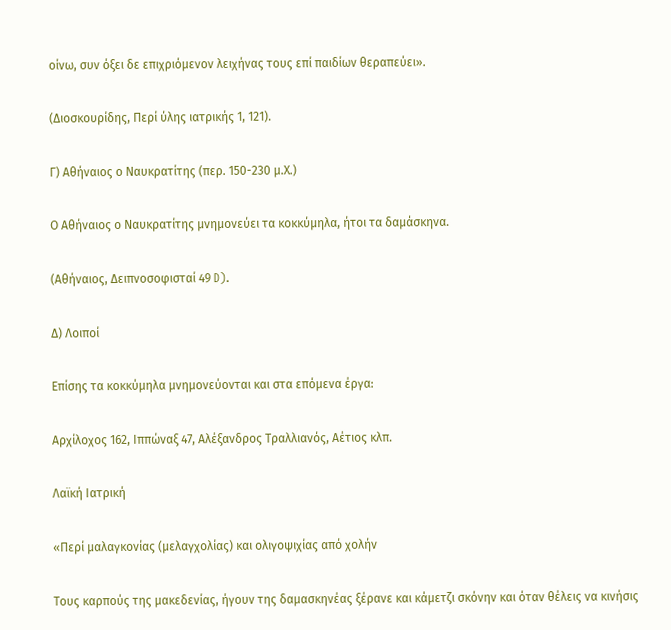οίνω, συν όξει δε επιχριόμενον λειχήνας τους επί παιδίων θεραπεύει».

(Διοσκουρίδης, Περί ύλης ιατρικής 1, 121).

Γ) Αθήναιος ο Ναυκρατίτης (περ. 150-230 μ.Χ.)

Ο Αθήναιος ο Ναυκρατίτης μνημoνεύει τα κοκκύμηλα, ήτoι τα δαμάσκηνα.

(Αθήναιος, Δειπνοσοφισταί 49 D).

Δ) Λοιποί

Επίσης τα κοκκύμηλα μνημονεύονται και στα επόμενα έργα:

Αρχίλοχος 162, Ιππώναξ 47, Αλέξανδρος Τραλλιανός, Αέτιος κλπ.

Λαϊκή Ιατρική

«Περί μαλαγκονίας (μελαγχολίας) και ολιγοψιχίας από χολήν

Τους καρπούς της μακεδενίας, ήγουν της δαμασκηνέας ξέρανε και κάμετζι σκόνην και όταν θέλεις να κινήσις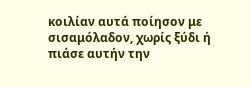κοιλίαν αυτά ποίησον με σισαμόλαδον, χωρίς ξύδι ή πιάσε αυτήν την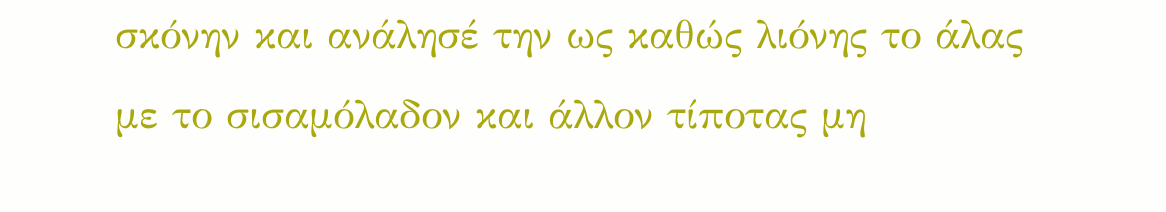σκόνην και ανάλησέ την ως καθώς λιόνης το άλας με το σισαμόλαδον και άλλον τίποτας μη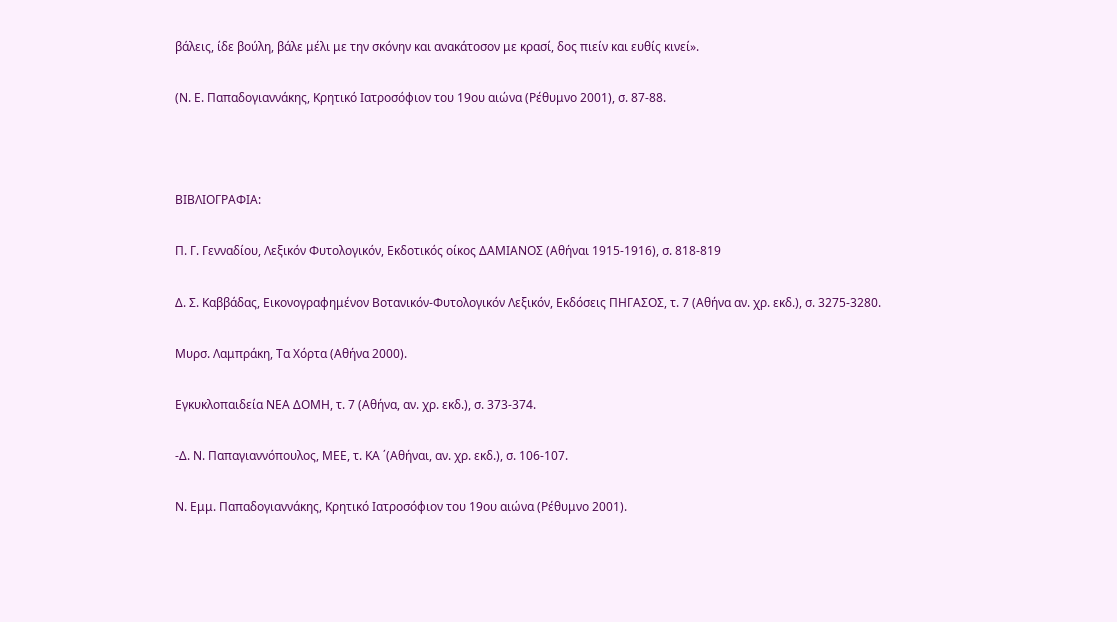βάλεις, ίδε βούλη, βάλε μέλι με την σκόνην και ανακάτοσον με κρασί, δος πιείν και ευθίς κινεί».

(Ν. Ε. Παπαδογιαννάκης, Κρητικό Ιατροσόφιον του 19ου αιώνα (Ρέθυμνο 2001), σ. 87-88.



ΒΙΒΛΙΟΓΡΑΦΙΑ:

Π. Γ. Γενναδίου, Λεξικόν Φυτολογικόν, Εκδοτικός οίκος ΔΑΜΙΑΝΟΣ (Αθήναι 1915-1916), σ. 818-819

Δ. Σ. Καββάδας, Εικονογραφημένον Βοτανικόν-Φυτολογικόν Λεξικόν, Εκδόσεις ΠΗΓΑΣΟΣ, τ. 7 (Αθήνα αν. χρ. εκδ.), σ. 3275-3280.

Μυρσ. Λαμπράκη, Τα Χόρτα (Αθήνα 2000).

Εγκυκλοπαιδεία ΝΕΑ ΔΟΜΗ, τ. 7 (Αθήνα, αν. χρ. εκδ.), σ. 373-374.

-Δ. Ν. Παπαγιαννόπουλος, ΜΕΕ, τ. ΚΑ ΄(Αθήναι, αν. χρ. εκδ.), σ. 106-107.

Ν. Εμμ. Παπαδογιαννάκης, Κρητικό Ιατροσόφιον του 19ου αιώνα (Ρέθυμνο 2001).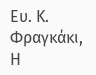Ευ. Κ. Φραγκάκι, Η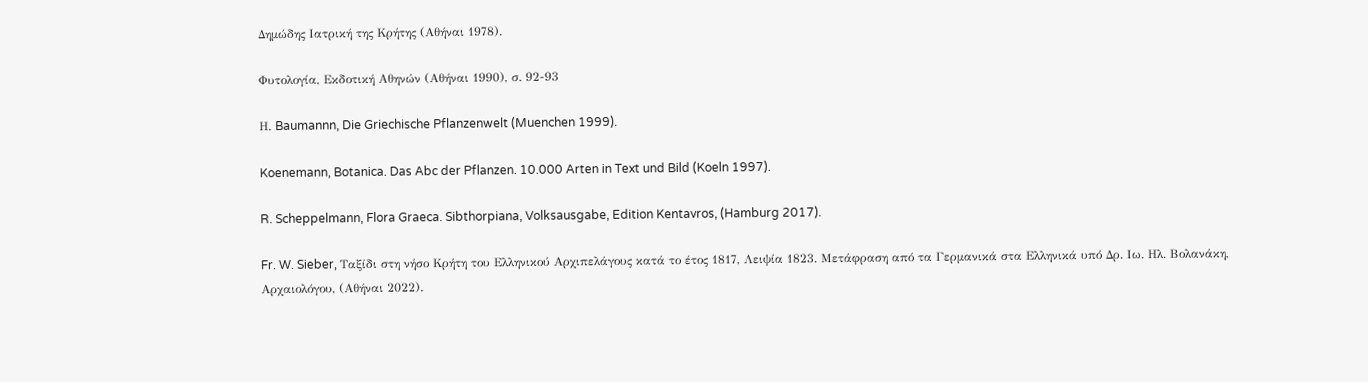Δημώδης Ιατρική της Κρήτης (Αθήναι 1978).

Φυτολογία, Εκδοτική Αθηνών (Αθήναι 1990), σ. 92-93

Η. Baumannn, Die Griechische Pflanzenwelt (Muenchen 1999).

Koenemann, Botanica. Das Abc der Pflanzen. 10.000 Arten in Text und Bild (Koeln 1997).

R. Scheppelmann, Flora Graeca. Sibthorpiana, Volksausgabe, Edition Kentavros, (Hamburg 2017).

Fr. W. Sieber, Ταξίδι στη νήσο Κρήτη του Ελληνικού Αρχιπελάγους κατά το έτος 1817, Λειψία 1823. Μετάφραση από τα Γερμανικά στα Ελληνικά υπό Δρ. Ιω. Ηλ. Βολανάκη, Αρχαιολόγου, (Αθήναι 2022).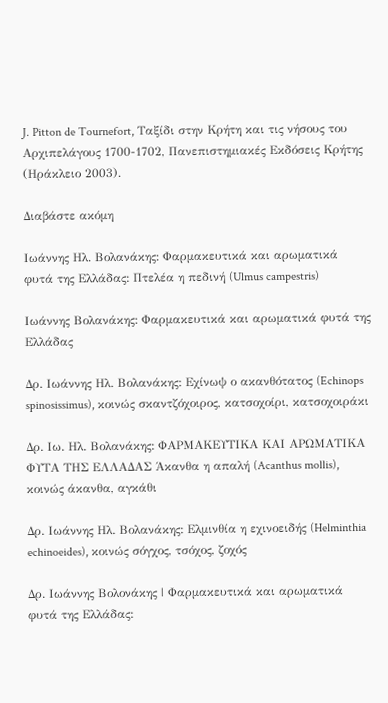J. Pitton de Tournefort, Ταξίδι στην Κρήτη και τις νήσους του Αρχιπελάγους 1700-1702, Πανεπιστημιακές Εκδόσεις Κρήτης (Ηράκλειο 2003).

Διαβάστε ακόμη

Ιωάννης Ηλ. Βολανάκης: Φαρμακευτικά και αρωματικά φυτά της Ελλάδας: Πτελέα η πεδινή (Ulmus campestris)

Ιωάννης Βολανάκης: Φαρμακευτικά και αρωματικά φυτά της Ελλάδας

Δρ. Ιωάννης Ηλ. Βολανάκης: Εχίνωψ ο ακανθότατος (Echinops spinosissimus), κοινώς σκαντζόχοιρος, κατσοχοίρι, κατσοχοιράκι

Δρ. Ιω. Ηλ. Βολανάκης: ΦΑΡΜΑΚΕΥΤΙΚΑ ΚΑΙ ΑΡΩΜΑΤΙΚΑ ΦΥΤΑ ΤΗΣ ΕΛΛΑΔΑΣ Άκανθα η απαλή (Acanthus mollis), κοινώς άκανθα, αγκάθι

Δρ. Ιωάννης Ηλ. Βολανάκης: Ελμινθία η εχινοειδής (Helminthia echinoeides), κοινώς σόγχος, τσόχος, ζοχός

Δρ. Ιωάννης Βολονάκης | Φαρμακευτικά και αρωματικά φυτά της Ελλάδας: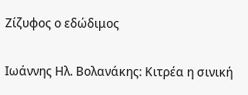Ζίζυφος ο εδώδιμος

Ιωάννης Ηλ. Βολανάκης: Κιτρέα η σινική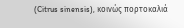(Citrus sinensis), κοινώς πορτοκαλιά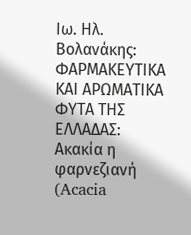Ιω. Ηλ. Βολανάκης: ΦΑΡΜΑΚΕΥΤΙΚΑ ΚΑΙ ΑΡΩΜΑΤΙΚΑ ΦΥΤΑ ΤΗΣ ΕΛΛΑΔΑΣ: Ακακία η φαρνεζιανή (Acacia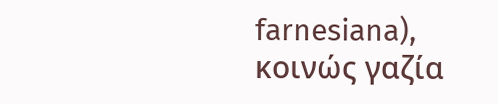farnesiana), κοινώς γαζία